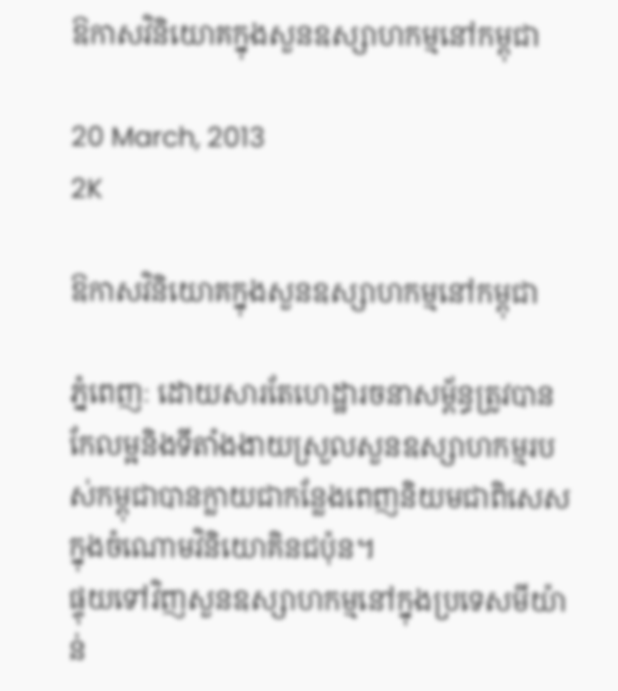ឱកាសវិនិយោគក្នុងសួនឧស្សាហកម្មនៅកម្ពុជា

20 March, 2013
2K

ឱកាសវិនិយោគក្នុងសួនឧស្សាហកម្មនៅកម្ពុជា

ភ្នំពេញៈ ដោយសារតែហេដ្ឋារចនាសម្ព័ន្ធត្រូវបានកែលម្អនិងទីតាំងងាយស្រួលសួនឧស្សាហកម្មរបស់កម្ពុជាបានក្លាយជាកន្លែងពេញនិយមជាពិសេសក្នុងចំណោមវិនិយោគិនជប៉ុន។
ផ្ទុយទៅវិញសួនឧស្សាហកម្មនៅក្នុងប្រទេសមីយ៉ាន់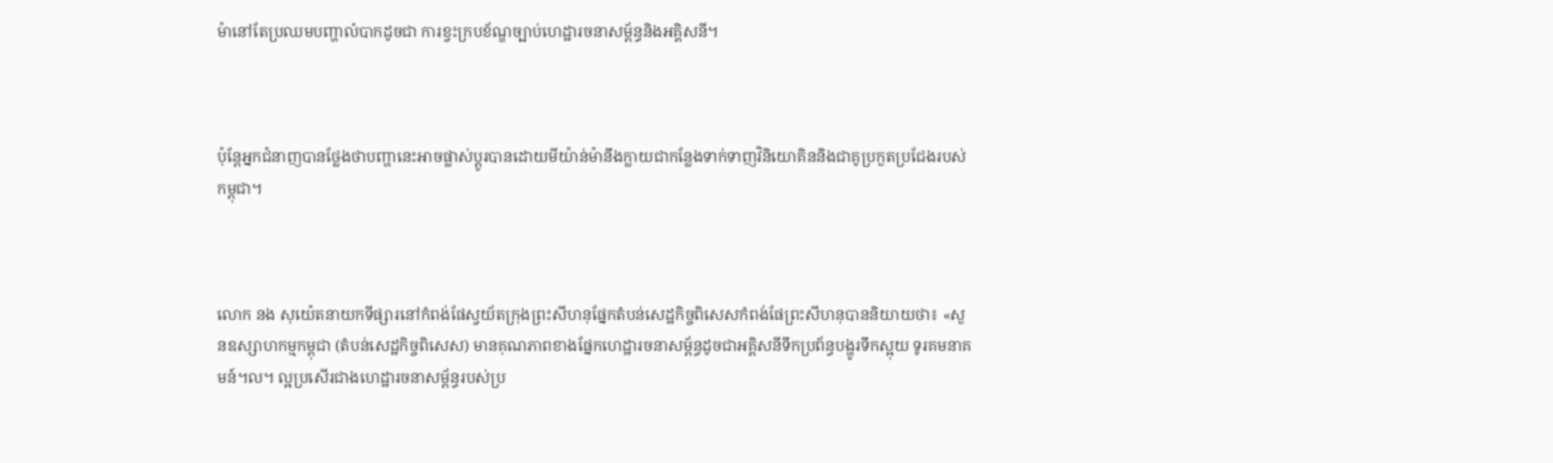ម៉ានៅតែប្រឈមបញ្ហាលំបាកដូចជា ការខ្វះក្របខ័ណ្ឌច្បាប់ហេដ្ឋារចនាសម្ព័ន្ធនិងអគ្គិសនី។



ប៉ុន្តែអ្នកជំនាញបានថ្លែងថាបញ្ហានេះអាចផ្លាស់ប្តូរបានដោយមីយ៉ាន់ម៉ានឹងក្លាយជាកន្លែងទាក់ទាញវិនិយោគិននិងជាគូប្រកួតប្រជែងរបស់កម្ពុជា។



លោក នង សុយ៉េតនាយកទីផ្សារនៅកំពង់ផែស្វយ័តក្រុងព្រះសីហនុផ្នែកតំបន់សេដ្ឋកិច្ចពិសេសកំពង់ផែព្រះសីហនុបាននិយាយថា៖ «សួនឧស្សាហកម្មកម្ពុជា (តំបន់សេដ្ឋកិច្ចពិសេស) មានគុណភាពខាងផ្នែកហេដ្ឋារចនាសម្ព័ន្ធដូចជាអគ្គិសនីទឹកប្រព័ន្ធបង្ហូរទឹកស្អុយ ទូរគមនាគមន៍។ល។ ល្អប្រសើរជាងហេដ្ឋារចនាសម្ព័ន្ធរបស់ប្រ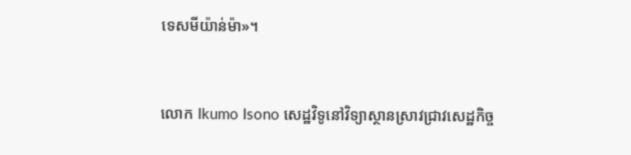ទេសមីយ៉ាន់ម៉ា»។



លោក Ikumo Isono សេដ្ឋវិទូនៅវិទ្យាស្ថានស្រាវជ្រាវសេដ្ឋកិច្ច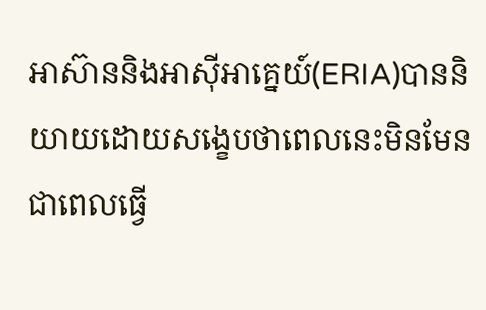អាស៊ាននិងអាស៊ីអាគ្នេយ៍(ERIA)បាននិយាយដោយសង្ខេបថាពេលនេះមិនមែនជាពេលធ្វើ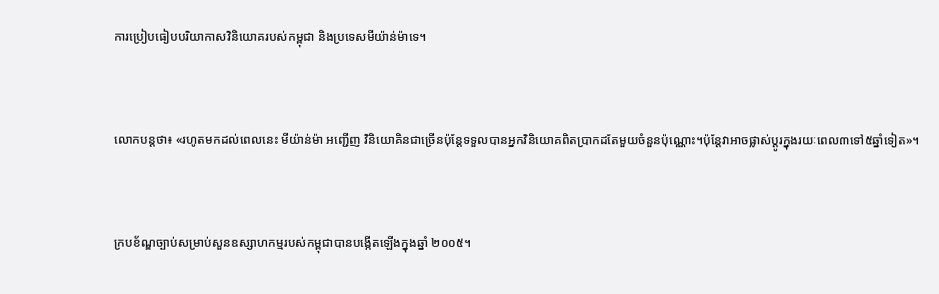ការប្រៀបធៀបបរិយាកាសវិនិយោគរបស់កម្ពុជា និងប្រទេសមីយ៉ាន់ម៉ាទេ។



លោកបន្តថា៖ «រហូតមកដល់ពេលនេះ មីយ៉ាន់ម៉ា អញ្ជើញ វិនិយោគិនជាច្រើនប៉ុន្តែទទួលបានអ្នកវិនិយោគពិតប្រាកដតែមួយចំនួនប៉ុណ្ណោះ។ប៉ុន្តែវាអាចផ្លាស់ប្តូរក្នុងរយៈពេល៣ទៅ៥ឆ្នាំទៀត»។



ក្របខ័ណ្ឌច្បាប់សម្រាប់សួនឧស្សាហកម្មរបស់កម្ពុជាបានបង្កើតឡើងក្នុងឆ្នាំ ២០០៥។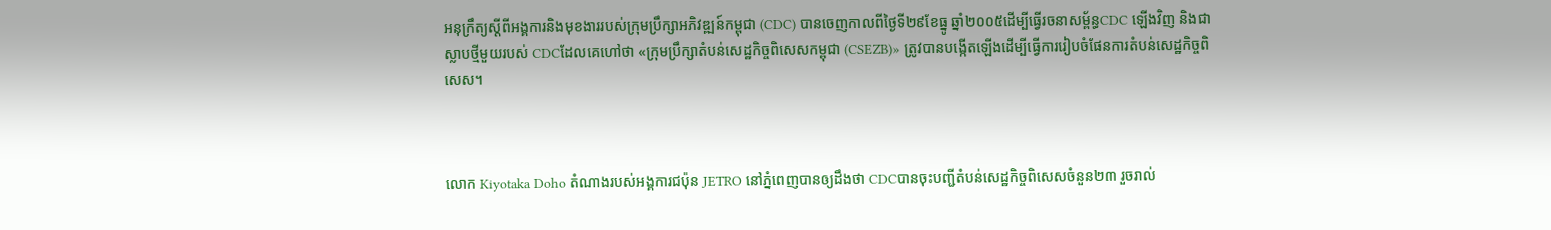អនុក្រឹត្យស្ដីពីអង្គការនិងមុខងាររបស់ក្រុមប្រឹក្សាអភិវឌ្ឍន៍កម្ពុជា (CDC) បានចេញកាលពីថ្ងៃទី២៩ខែធ្នូ ឆ្នាំ២០០៥ដើម្បីធ្វើរចនាសម្ព័ន្ធCDC ឡើងវិញ និងជាស្លាបថ្មីមួយរបស់ CDCដែលគេហៅថា «ក្រុមប្រឹក្សាតំបន់សេដ្ឋកិច្ចពិសេសកម្ពុជា (CSEZB)» ត្រូវបានបង្កើតឡើងដើម្បីធ្វើការរៀបចំផែនការតំបន់សេដ្ឋកិច្ចពិសេស។



លោក Kiyotaka Doho តំណាងរបស់អង្គការជប៉ុន JETRO នៅភ្នំពេញបានឲ្យដឹងថា CDCបានចុះបញ្ជីតំបន់សេដ្ឋកិច្ចពិសេសចំនួន២៣ រួចរាល់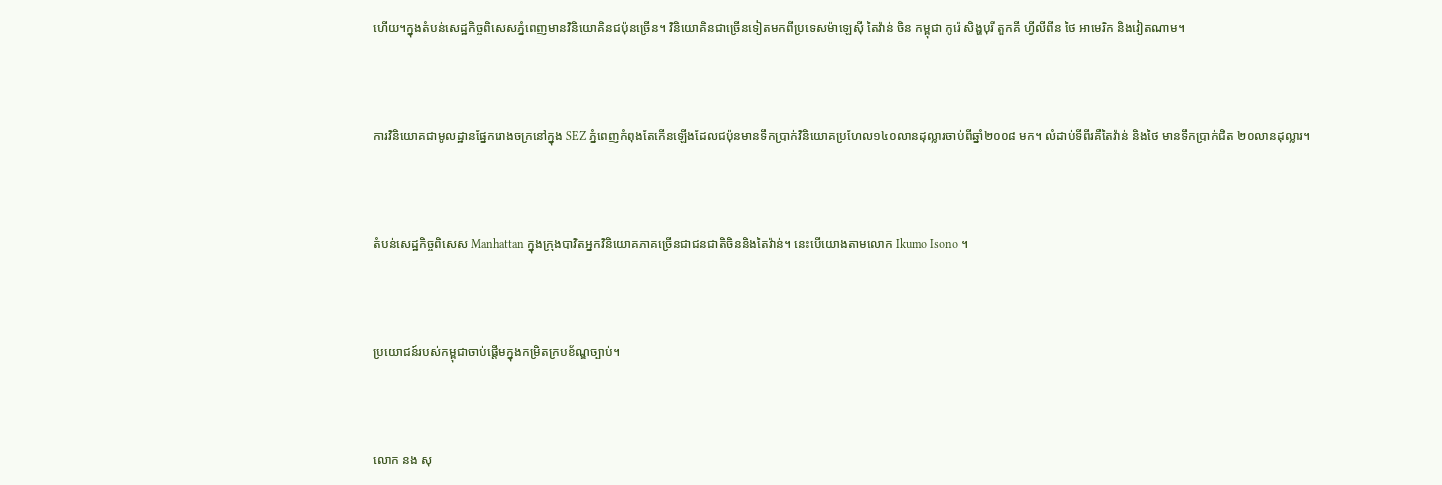ហើយ។ក្នុងតំបន់សេដ្ឋកិច្ចពិសេសភ្នំពេញមានវិនិយោគិនជប៉ុនច្រើន។ វិនិយោគិនជាច្រើនទៀតមកពីប្រទេសម៉ាឡេស៊ី តៃវ៉ាន់ ចិន កម្ពុជា កូរ៉េ សិង្ហបុរី តួកគី ហ្វីលីពីន ថៃ អាមេរិក និងវៀតណាម។



ការវិនិយោគជាមូលដ្ឋានផ្នែករោងចក្រនៅក្នុង SEZ ភ្នំពេញកំពុងតែកើនឡើងដែលជប៉ុនមានទឹកប្រាក់វិនិយោគប្រហែល១៤០លានដុល្លារចាប់ពីឆ្នាំ២០០៨ មក។ លំដាប់ទីពីរគឺតៃវ៉ាន់ និងថៃ មានទឹកប្រាក់ជិត ២០លានដុល្លារ។



តំបន់សេដ្ឋកិច្ចពិសេស Manhattan ក្នុងក្រុងបាវិតអ្នកវិនិយោគភាគច្រើនជាជនជាតិចិននិងតៃវ៉ាន់។ នេះបើយោងតាមលោក Ikumo Isono ។



ប្រយោជន៍របស់កម្ពុជាចាប់ផ្ដើមក្នុងកម្រិតក្របខ័ណ្ឌច្បាប់។



លោក នង សុ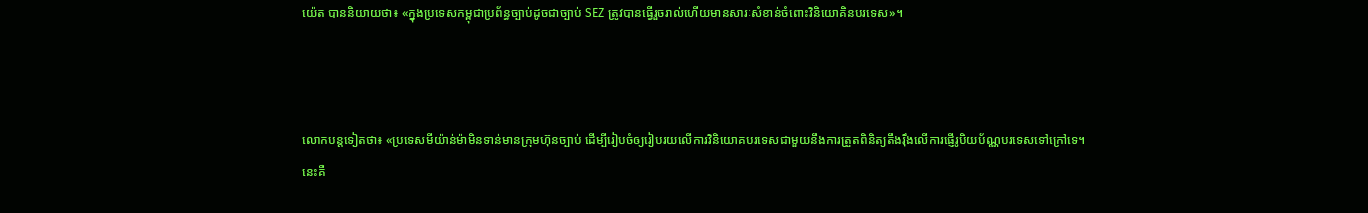យ៉េត បាននិយាយថា៖ «ក្នុងប្រទេសកម្ពុជាប្រព័ន្ធច្បាប់ដូចជាច្បាប់ SEZ ត្រូវបានធ្វើរួចរាល់ហើយមានសារៈសំខាន់ចំពោះវិនិយោគិនបរទេស»។



លោកបន្តទៀតថា៖ «ប្រទេសមីយ៉ាន់ម៉ាមិនទាន់មានក្រុមហ៊ុនច្បាប់ ដើម្បីរៀបចំឲ្យរៀបរយលើការវិនិយោគបរទេសជាមួយនឹងការត្រួតពិនិត្យតឹងរ៉ឹងលើការផ្ញើរូបិយប័ណ្ណបរទេសទៅក្រៅទេ។ នេះគឺ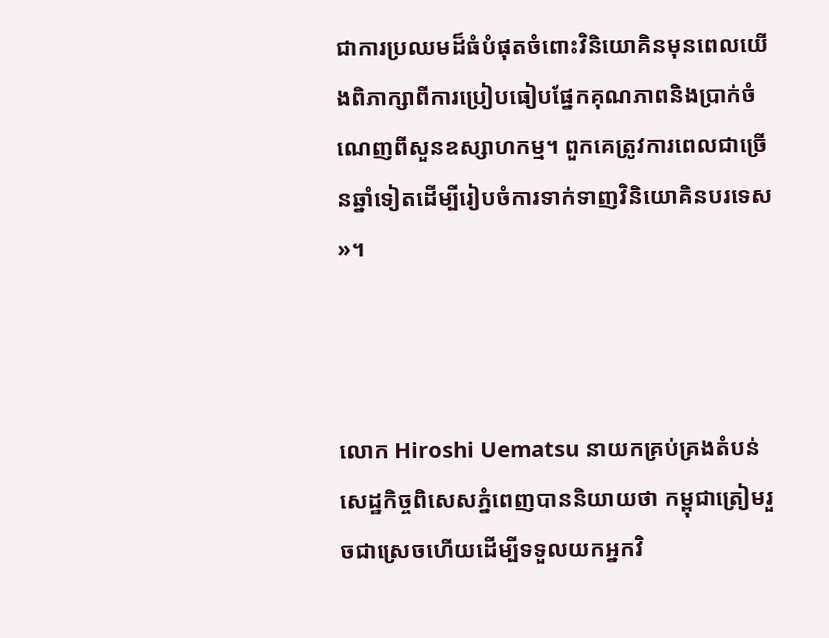ជាការប្រឈមដ៏ធំបំផុតចំពោះវិនិយោគិនមុនពេលយើងពិភាក្សាពីការប្រៀបធៀបផ្នែកគុណភាពនិងប្រាក់ចំណេញពីសួនឧស្សាហកម្ម។ ពួកគេត្រូវការពេលជាច្រើនឆ្នាំទៀតដើម្បីរៀបចំការទាក់ទាញវិនិយោគិនបរទេស»។



លោក Hiroshi Uematsu នាយកគ្រប់គ្រងតំបន់សេដ្ឋកិច្ចពិសេសភ្នំពេញបាននិយាយថា កម្ពុជាត្រៀមរួចជាស្រេចហើយដើម្បីទទួលយកអ្នកវិ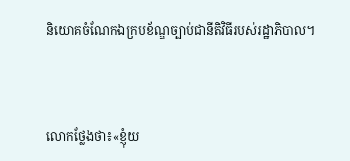និយោគចំណែកឯក្របខ័ណ្ឌច្បាប់ជានីតិវិធីរបស់រដ្ឋាភិបាល។



លោកថ្លែងថា៖«ខ្ញុំយ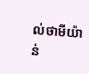ល់ថាមីយ៉ាន់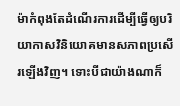ម៉ាកំពុងតែដំណើរការដើម្បីធ្វើឲ្យបរិយាកាសវិនិយោគមានសភាពប្រសើរឡើងវិញ។ ទោះបីជាយ៉ាងណាក៏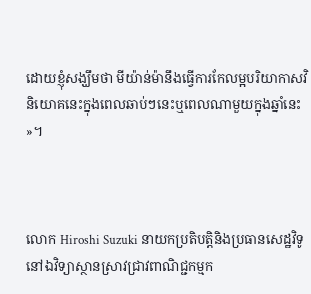ដោយខ្ញុំសង្ឃឹមថា មីយ៉ាន់ម៉ានឹងធ្វើការកែលម្អបរិយាកាសវិនិយោគនេះក្នុងពេលឆាប់ៗនេះឬពេលណាមួយក្នុងឆ្នាំនេះ»។



លោក Hiroshi Suzuki នាយកប្រតិបត្តិនិងប្រធានសេដ្ឋវិទូនៅឯវិទ្យាស្ថានស្រាវជ្រាវពាណិជ្ជកម្មក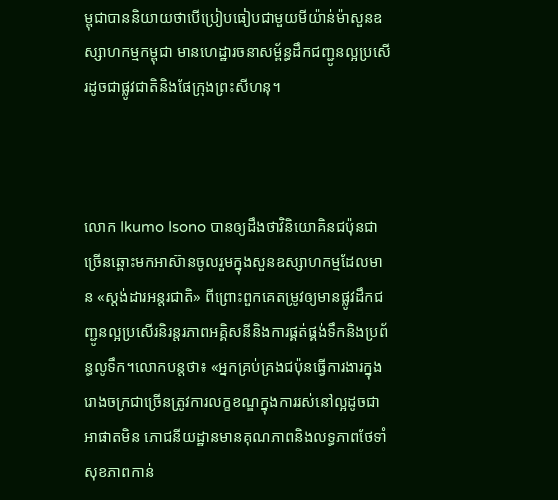ម្ពុជាបាននិយាយថាបើប្រៀបធៀបជាមួយមីយ៉ាន់ម៉ាសួនឧស្សាហកម្មកម្ពុជា មានហេដ្ឋារចនាសម្ព័ន្ធដឹកជញ្ជូនល្អប្រសើរដូចជាផ្លូវជាតិនិងផែក្រុងព្រះសីហនុ។



លោក Ikumo Isono បានឲ្យដឹងថាវិនិយោគិនជប៉ុនជាច្រើនឆ្ពោះមកអាស៊ានចូលរួមក្នុងសួនឧស្សាហកម្មដែលមាន «ស្ដង់ដារអន្តរជាតិ» ពីព្រោះពួកគេតម្រូវឲ្យមានផ្លូវដឹកជញ្ជូនល្អប្រសើរនិរន្តរភាពអគ្គិសនីនិងការផ្គត់ផ្គង់ទឹកនិងប្រព័ន្ធលូទឹក។លោកបន្តថា៖ «អ្នកគ្រប់គ្រងជប៉ុនធ្វើការងារក្នុងរោងចក្រជាច្រើនត្រូវការលក្ខខណ្ឌក្នុងការរស់នៅល្អដូចជាអាផាតមិន ភោជនីយដ្ឋានមានគុណភាពនិងលទ្ធភាពថែទាំសុខភាពកាន់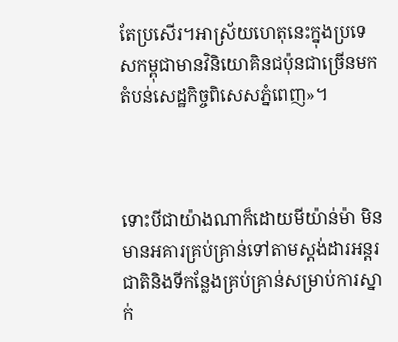តែប្រសើរ។អាស្រ័យហេតុនេះក្នុងប្រទេសកម្ពុជាមានវិនិយោគិនជប៉ុនជាច្រើនមកតំបន់សេដ្ឋកិច្ចពិសេសភ្នំពេញ»។



ទោះបីជាយ៉ាងណាក៏ដោយមីយ៉ាន់ម៉ា មិនមានអគារគ្រប់គ្រាន់ទៅតាមស្ដង់ដារអន្តរជាតិនិងទីកន្លែងគ្រប់គ្រាន់សម្រាប់ការស្នាក់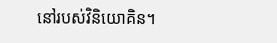នៅរបស់វិនិយោគិន។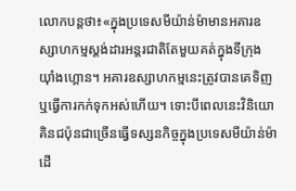លោកបន្តថា៖«ក្នុងប្រទេសមីយ៉ាន់ម៉ាមានអគារឧស្សាហកម្មស្ដង់ដារអន្តរជាតិតែមួយគត់ក្នុងទីក្រុងយ៉ាំងហ្គោន។ អគារឧស្សាហកម្មនេះត្រូវបានគេទិញឬធ្វើការកក់ទុកអស់ហើយ។ ទោះបីពេលនេះវិនិយោគិនជប៉ុនជាច្រើនធ្វើទស្សនកិច្ចក្នុងប្រទេសមីយ៉ាន់ម៉ាដើ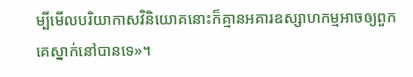ម្បីមើលបរិយាកាសវិនិយោគនោះក៏គ្មានអគារឧស្សាហកម្មអាចឲ្យពួកគេស្នាក់នៅបានទេ»។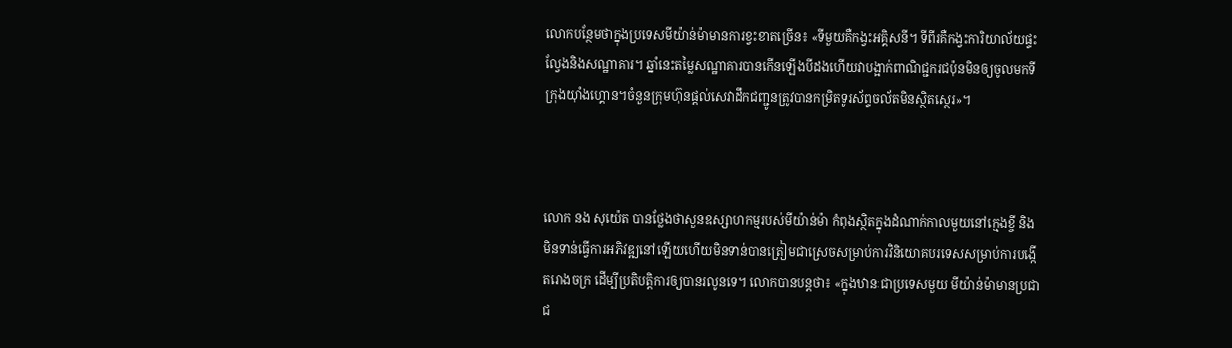លោកបន្ថែមថាក្នុងប្រទេសមីយ៉ាន់ម៉ាមានការខ្វះខាតច្រើន៖ «ទីមួយគឺកង្វះអគ្គិសនី។ ទីពីរគឺកង្វះការិយាល័យផ្ទះល្វែងនិងសណ្ឋាគារ។ ឆ្នាំនេះតម្លៃសណ្ឋាគារបានកើនឡើងបីដងហើយវាបង្អាក់ពាណិជ្ជករជប៉ុនមិនឲ្យចូលមកទីក្រុងយ៉ាំងហ្គោន។ចំនួនក្រុមហ៊ុនផ្ដល់សេវាដឹកជញ្ជូនត្រូវបានកម្រិតទូរស័ព្ទចល័តមិនស្ថិតស្ថេរ»។



លោក នង សុយ៉េត បានថ្លែងថាសួនឧស្សាហកម្មរបស់មីយ៉ាន់ម៉ា កំពុងស្ថិតក្នុងដំណាក់កាលមួយនៅក្មេងខ្ចី និងមិនទាន់ធ្វើការអភិវឌ្ឍនៅឡើយហើយមិនទាន់បានត្រៀមជាស្រេចសម្រាប់ការវិនិយោគបរទេសសម្រាប់ការបង្កើតរោងចក្រ ដើម្បីប្រតិបត្តិការឲ្យបានរលូនទេ។ លោកបានបន្តថា៖ «ក្នុងឋានៈជាប្រទេសមួយ មីយ៉ាន់ម៉ាមានប្រជាជ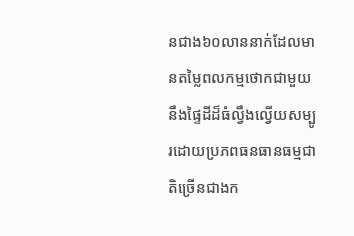នជាង៦០លាននាក់ដែលមានតម្លៃពលកម្មថោកជាមួយនឹងផ្ទៃដីដ៏ធំល្វឹងល្វើយសម្បូរដោយប្រភពធនធានធម្មជាតិច្រើនជាងក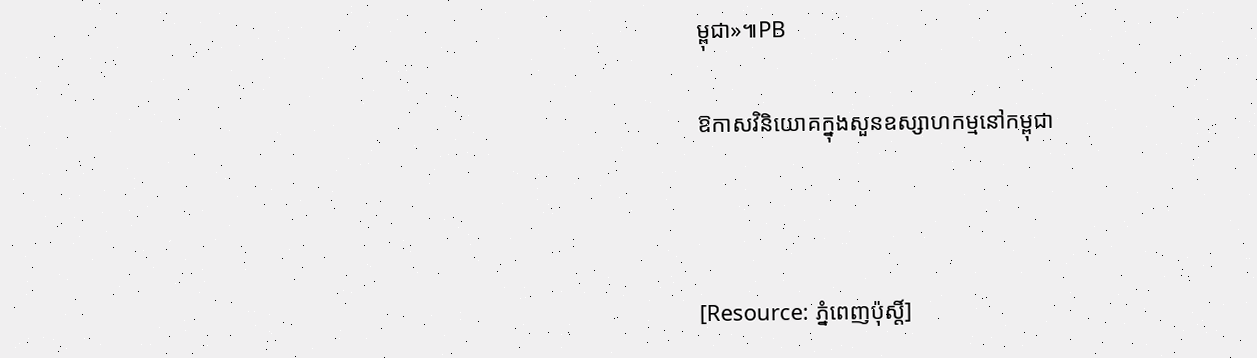ម្ពុជា»៕PB

ឱកាសវិនិយោគក្នុងសួនឧស្សាហកម្មនៅកម្ពុជា



[Resource: ភ្នំពេញប៉ុស្តិ៍]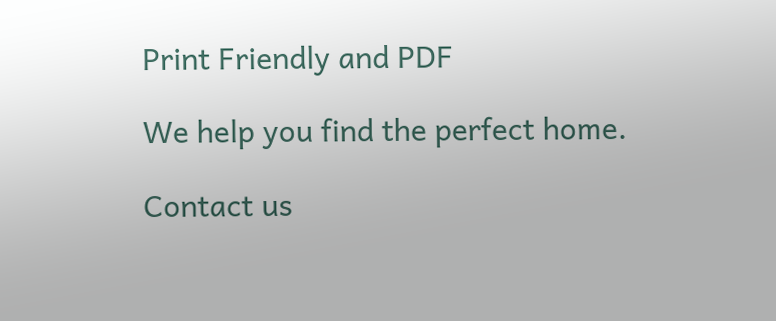Print Friendly and PDF

We help you find the perfect home.

Contact us